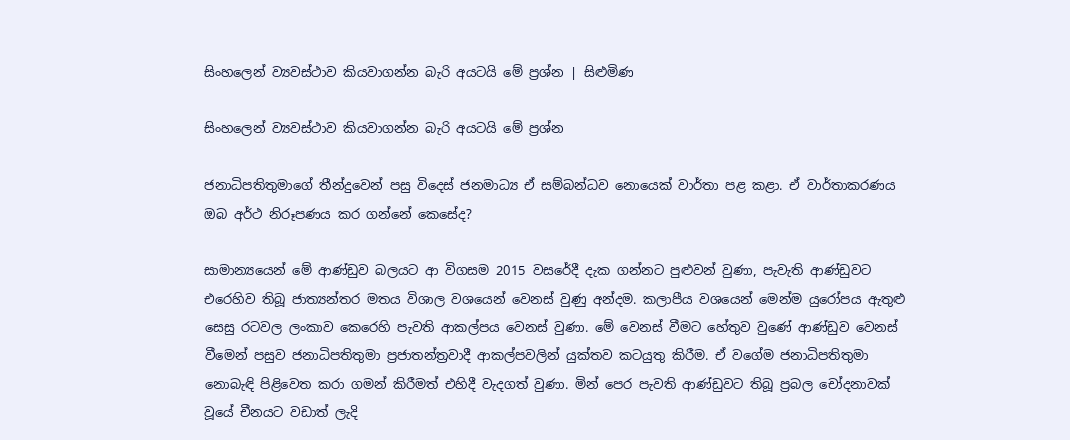සිංහලෙන් ව්‍යවස්ථාව කියවාගන්න බැරි අයටයි මේ ප්‍රශ්න | සිළුමිණ

සිංහලෙන් ව්‍යවස්ථාව කියවාගන්න බැරි අයටයි මේ ප්‍රශ්න

ජනාධිපතිතුමාගේ තීන්දුවෙන් පසු විදෙස් ජනමාධ්‍ය ඒ සම්බන්ධව නොයෙක් වාර්තා පළ කළා. ඒ වාර්තාකරණය ඔබ අර්ථ නිරූපණය කර ගන්නේ කෙසේද?

සාමාන්‍යයෙන් මේ ආණ්ඩුව බලයට ආ විගසම 2015 වසරේදී දැක ගන්නට පුළුවන් වුණා, පැවැති ආණ්ඩුවට එරෙහිව තිබූ ජාත්‍යන්තර මතය විශාල වශයෙන් වෙනස් වුණු අන්දම. කලාපීය වශයෙන් මෙන්ම යුරෝපය ඇතුළු සෙසු රටවල ලංකාව කෙරෙහි පැවති ආකල්පය වෙනස් වුණා. මේ වෙනස් වීමට හේතුව වුණේ ආණ්ඩුව වෙනස් වීමෙන් පසුව ජනාධිපතිතුමා ප්‍රජාතන්ත්‍රවාදී ආකල්පවලින් යුක්තව කටයුතු කිරීම. ඒ වගේම ජනාධිපතිතුමා නොබැඳි පිළිවෙත කරා ගමන් කිරීමත් එහිදී වැදගත් වුණා. මින් පෙර පැවති ආණ්ඩුවට තිබූ ප්‍රබල චෝදනාවක් වූයේ චීනයට වඩාත් ලැදි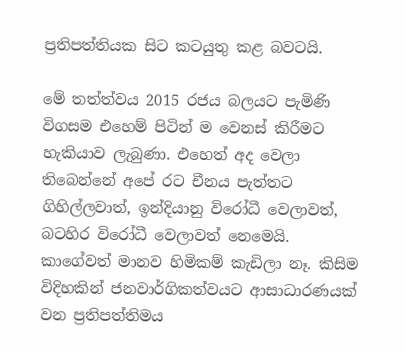ප්‍රතිපත්තියක සිට කටයුතු කළ බවටයි.

මේ තත්ත්වය 2015 රජය බලයට පැමිණි විගසම එහෙම් පිටින් ම වෙනස් කිරීමට හැකියාව ලැබුණා. එහෙත් අද වෙලා තිබෙන්නේ අපේ රට චීනය පැත්තට ගිහිල්ලවාත්, ඉන්දියානු විරෝධී වෙලාවත්, බටහිර විරෝධී වෙලාවත් නෙමෙයි. කාගේවත් මානව හිමිකම් කැඩිලා නෑ. කිසිම විදිහකින් ජනවාර්ගිකත්වයට ආසාධාරණයක් වන ප්‍රතිපත්තිමය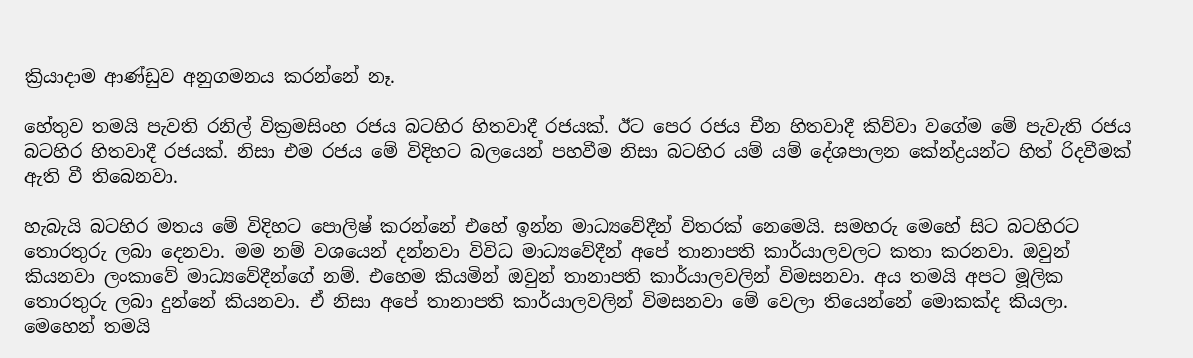ක්‍රියාදාම ආණ්ඩුව අනුගමනය කරන්නේ නෑ.

හේතුව තමයි පැවති රනිල් වික්‍රමසිංහ රජය බටහිර හිතවාදී රජයක්. ඊට පෙර රජය චීන හිතවාදී කිව්වා වගේම මේ පැවැති රජය බටහිර හිතවාදී රජයක්. නිසා එම රජය මේ විදිහට බලයෙන් පහවීම නිසා බටහිර යම් යම් දේශපාලන කේන්ද්‍රයන්ට හිත් රිදවීමක් ඇති වී තිබෙනවා.

හැබැයි බටහිර මතය මේ විදිහට පොලිෂ් කරන්නේ එහේ ඉන්න මාධ්‍යවේදීන් විතරක් නෙමෙයි. සමහරු මෙහේ සිට බටහිරට තොරතුරු ලබා දෙනවා. මම නම් වශයෙන් දන්නවා විවිධ මාධ්‍යවේදීන් අපේ තානාපති කාර්යාලවලට කතා කරනවා. ඔවුන් කියනවා ලංකාවේ මාධ්‍යවේදීන්ගේ නම්. එහෙම කියමින් ඔවුන් තානාපති කාර්යාලවලින් විමසනවා. අය තමයි අපට මූලික තොරතුරු ලබා දුන්නේ කියනවා. ඒ නිසා අපේ තානාපති කාර්යාලවලින් විමසනවා මේ වෙලා තියෙන්නේ මොකක්ද කියලා. මෙහෙන් තමයි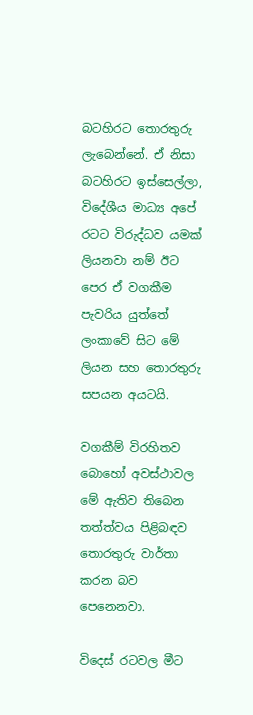බටහිරට තොරතුරු ලැබෙන්නේ. ඒ නිසා බටහිරට ඉස්සෙල්ලා, විදේශීය මාධ්‍ය අපේ රටට විරුද්ධව යමක් ලියනවා නම් ඊට පෙර ඒ වගකීම පැවරිය යුත්තේ ලංකාවේ සිට මේ ලියන සහ තොරතුරු සපයන අයටයි.

වගකීම් විරහිතව බොහෝ අවස්ථාවල මේ ඇතිව තිබෙන තත්ත්වය පිළිබඳව තොරතුරු වාර්තා කරන බව පෙනෙනවා.

විදෙස් රටවල මීට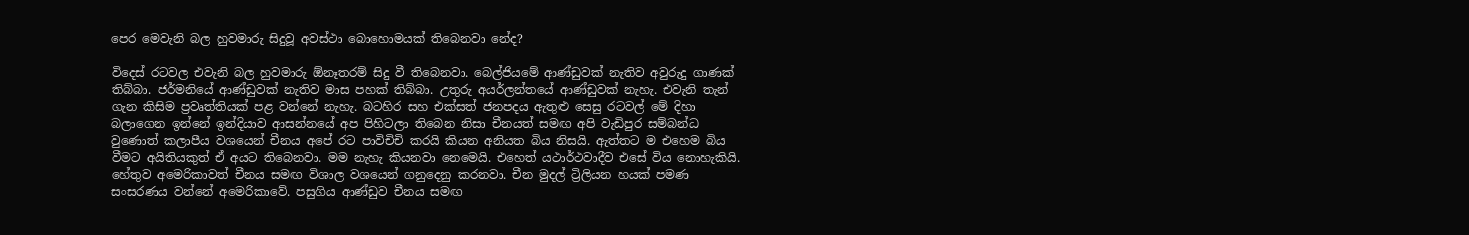පෙර මෙවැනි බල හුවමාරු සිදුවූ අවස්ථා බොහොමයක් තිබෙනවා නේද?

විදෙස් රටවල එවැනි බල හුවමාරු ඕනෑතරම් සිදු වී තිබෙනවා. බෙල්ජියමේ ආණ්ඩුවක් නැතිව අවුරුදු ගාණක් තිබ්බා. ජර්මනියේ ආණ්ඩුවක් නැතිව මාස පහක් තිබ්බා. උතුරු අයර්ලන්තයේ ආණ්ඩුවක් නැහැ. එවැනි තැන් ගැන කිසිම ප්‍රවෘත්තියක් පළ වන්නේ නැහැ. බටහිර සහ එක්සත් ජනපදය ඇතුළු සෙසු රටවල් මේ දිහා බලාගෙන ඉන්නේ ඉන්දියාව ආසන්නයේ අප පිහිටලා තිබෙන නිසා චීනයත් සමඟ අපි වැඩිපුර සම්බන්ධ වුණොත් කලාපීය වශයෙන් චීනය අපේ රට පාවිචිචි කරයි කියන අනියත බිය නිසයි. ඇත්තට ම එහෙම බිය වීමට අයිතියකුත් ඒ අයට තිබෙනවා. මම නැහැ කියනවා නෙමෙයි. එහෙත් යථාර්ථවාදීව එසේ විය නොහැකියි. හේතුව අමෙරිකාවත් චීනය සමඟ විශාල වශයෙන් ගනුදෙනු කරනවා. චීන මුදල් ට්‍රිලියන හයක් පමණ සංසරණය වන්නේ අමෙරිකාවේ. පසුගිය ආණ්ඩුව චීනය සමඟ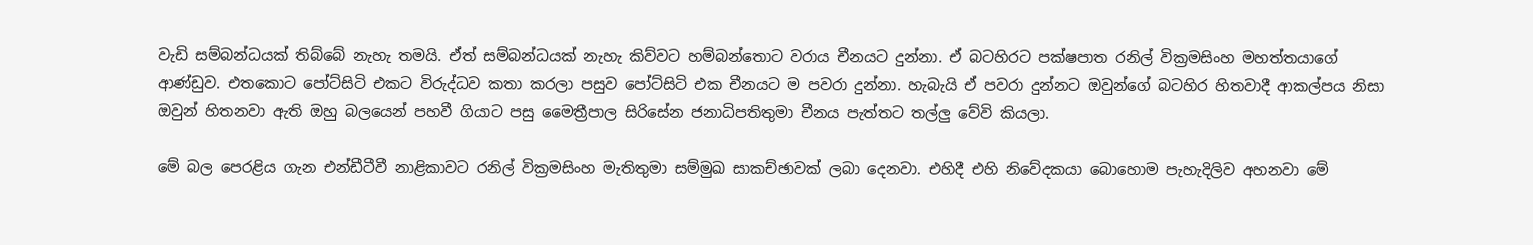වැඩි සම්බන්ධයක් තිබ්බේ නැහැ තමයි. ඒත් සම්බන්ධයක් නැහැ කිව්වට හම්බන්තොට වරාය චීනයට දුන්නා. ඒ බටහිරට පක්ෂපාත රනිල් වික්‍රමසිංහ මහත්තයාගේ ආණ්ඩුව. එතකොට පෝට්සිටි එකට විරුද්ධව කතා කරලා පසුව පෝට්සිටි එක චීනයට ම පවරා දුන්නා. හැබැයි ඒ පවරා දුන්නට ඔවුන්ගේ බටහිර හිතවාදී ආකල්පය නිසා ඔවුන් හිතනවා ඇති ඔහු බලයෙන් පහවී ගියාට පසු මෛත්‍රීපාල සිරිසේන ජනාධිපතිතුමා චීනය පැත්තට තල්ලු වේවි කියලා.

මේ බල පෙරළිය ගැන එන්ඩීටීවී නාළිකාවට රනිල් වික්‍රමසිංහ මැතිතුමා සම්මුඛ සාකච්ඡාවක් ලබා දෙනවා. එහිදී එහි නිවේදකයා බොහොම පැහැදිලිව අහනවා මේ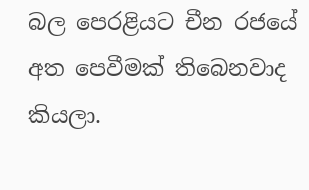බල පෙරළියට චීන රජයේ අත පෙවීමක් තිබෙනවාද කියලා.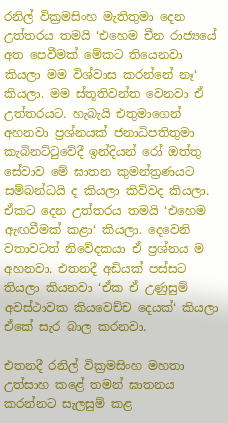රනිල් වික්‍රමසිංහ මැතිතුමා දෙන උත්තරය තමයි ‘එහෙම චීන රාජ්‍යයේ අත පෙවීමක් මේකට තියෙනවා කියලා මම විශ්වාස කරන්නේ නෑ‘ කියලා. මම ස්තූතිවන්ත වෙනවා ඒ උත්තරයට. හැබැයි එතුමාගෙන් අහනවා ප්‍රශ්නයක් ජනාධිපතිතුමා කැබිනට්ටුවේදී ඉන්දියන් රෝ ඔත්තු සේවාව මේ ඝාතන කුමන්ත්‍රණයට සම්බන්ධයි ද කියලා කිව්වද කියලා. ඒකට දෙන උත්තරය තමයි ‘එහෙම ඇඟවීමක් කළා‘ කියලා. දෙවෙනි වතාවටත් නිවේදකයා ඒ ප්‍රශ්නය ම අහනවා. එතනදී අඩියක් පස්සට තියලා කියනවා ‘ඒක ඒ උණුසුම් අවස්ථාවක කියවෙච්ච දෙයක්‘ කියලා ඒකේ සැර බාල කරනවා.

එතනදී රනිල් වික්‍රමසිංහ මහතා උත්සාහ කළේ තමන් ඝාතනය කරන්නට සැලසුම් කළ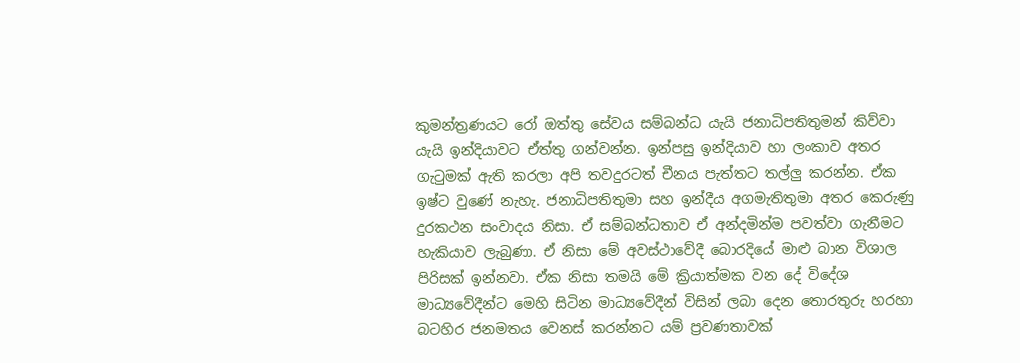කුමන්ත්‍රණයට රෝ ඔත්තු සේවය සම්බන්ධ යැයි ජනාධිපතිතුමන් කිව්වා යැයි ඉන්දියාවට ඒත්තු ගන්වන්න. ඉන්පසු ඉන්දියාව හා ලංකාව අතර ගැටුමක් ඇති කරලා අපි තවදුරටත් චීනය පැත්තට තල්ලු කරන්න. ඒක ඉෂ්ට වුණේ නැහැ. ජනාධිපතිතුමා සහ ඉන්දීය අගමැතිතුමා අතර කෙරුණු දුරකථන සංවාදය නිසා. ඒ සම්බන්ධතාව ඒ අන්දමින්ම පවත්වා ගැනීමට හැකියාව ලැබුණා. ඒ නිසා මේ අවස්ථාවේදී බොරදියේ මාළු බාන විශාල පිරිසක් ඉන්නවා. ඒක නිසා තමයි මේ ක්‍රියාත්මක වන දේ විදේශ මාධ්‍යවේදීන්ට මෙහි සිටින මාධ්‍යවේදීන් විසින් ලබා දෙන තොරතුරු හරහා බටහිර ජනමතය වෙනස් කරන්නට යම් ප්‍රවණතාවක්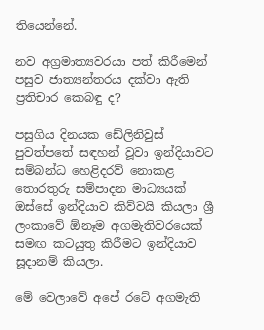තියෙන්නේ.

නව අග්‍රමාත්‍යවරයා පත් කිරීමෙන් පසුව ජාත්‍යන්තරය දක්වා ඇති ප්‍රතිචාර කෙබඳු ද?

පසුගිය දිනයක ඩේලිනිවුස් පුවත්පතේ සඳහන් වූවා ඉන්දියාවට සම්බන්ධ හෙළිදරව් නොකළ තොරතුරු සම්පාදන මාධ්‍යයක් ඔස්සේ ඉන්දියාව කිව්වයි කියලා ශ්‍රී ලංකාවේ ඕනෑම අගමැතිවරයෙක් සමඟ කටයුතු කිරීමට ඉන්දියාව සූදානම් කියලා.

මේ වෙලාවේ අපේ රටේ අගමැති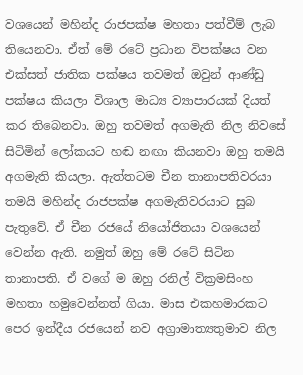වශයෙන් මහින්ද රාජපක්ෂ මහතා පත්වීම් ලැබ තියෙනවා. ඒත් මේ රටේ ප්‍රධාන විපක්ෂය වන එක්සත් ජාතික පක්ෂය තවමත් ඔවුන් ආණ්ඩු පක්ෂය කියලා විශාල මාධ්‍ය ව්‍යාපාරයක් දියත් කර තිබෙනවා. ඔහු තවමත් අගමැති නිල නිවසේ සිටිමින් ලෝකයට හඬ නඟා කියනවා ඔහු තමයි අගමැති කියලා. ඇත්තටම චීන තානාපතිවරයා තමයි මහින්ද රාජපක්ෂ අගමැතිවරයාට සුබ පැතුවේ. ඒ චීන රජයේ නියෝජිතයා වශයෙන් වෙන්න ඇති. නමුත් ඔහු මේ රටේ සිටින තානාපති. ඒ වගේ ම ඔහු රනිල් වික්‍රමසිංහ මහතා හමුවෙන්නත් ගියා. මාස එකහමාරකට පෙර ඉන්දීය රජයෙන් නව අග්‍රාමාත්‍යතුමාව නිල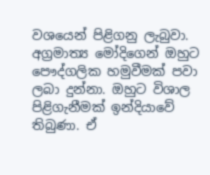වශයෙන් පිළිගනු ලැබුවා. අග්‍රමාත්‍ය මෝදිගෙන් ඔහුට පෞද්ගලික හමුවීමක් පවා ලබා දුන්නා. ඔහුට විශාල පිළිගැනීමක් ඉන්දියාවේ තිබුණා. ඒ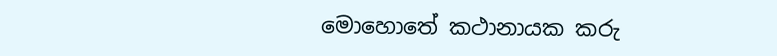මොහොතේ කථානායක කරු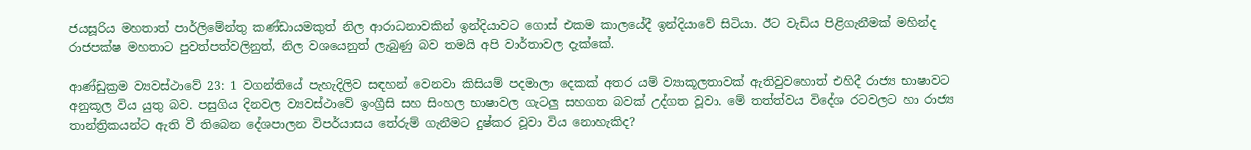ජයසූරිය මහතාත් පාර්ලිමේන්තු කණ්ඩායමකුත් නිල ආරාධනාවකින් ඉන්දියාවට ගොස් එකම කාලයේදී ඉන්දියාවේ සිටියා. ඊට වැඩිය පිළිගැනීමක් මහින්ද රාජපක්ෂ මහතාට පුවත්පත්වලිනුත්, නිල වශයෙනුත් ලැබුණු බව තමයි අපි වාර්තාවල දැක්කේ.

ආණ්ඩුක්‍රම ව්‍යවස්ථාවේ 23: 1 වගන්තියේ පැහැදිලිව සඳහන් වෙනවා කිසියම් පදමාලා දෙකක් අතර යම් ව්‍යාකූලතාවක් ඇතිවුවහොත් එහිදී රාජ්‍ය භාෂාවට අනුකූල විය යුතු බව. පසුගිය දිනවල ව්‍යවස්ථාවේ ඉංග්‍රීසි සහ සිංහල භාෂාවල ගැටලු සහගත බවක් උද්ගත වූවා. මේ තත්ත්වය විදේශ රටවලට හා රාජ්‍ය තාන්ත්‍රිකයන්ට ඇති වී තිබෙන දේශපාලන විපර්යාසය තේරුම් ගැනීමට දුෂ්කර වූවා විය නොහැකිද?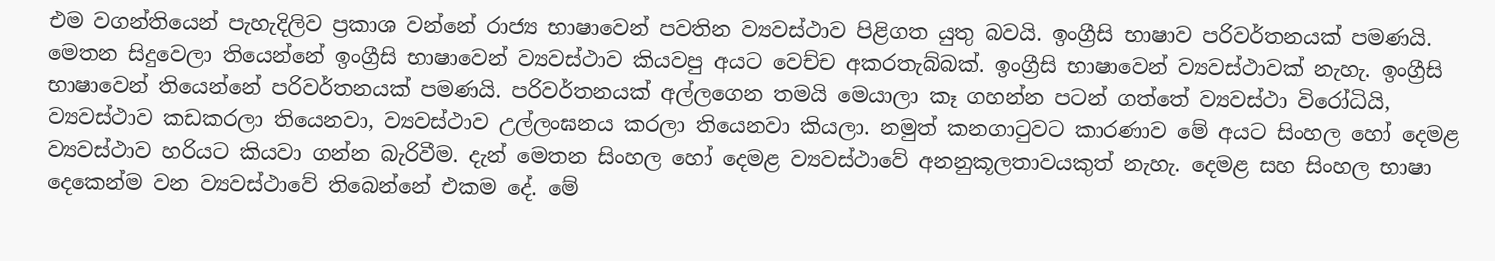එම වගන්තියෙන් පැහැදිලිව ප්‍රකාශ වන්නේ රාජ්‍ය භාෂාවෙන් පවතින ව්‍යවස්ථාව පිළිගත යුතු බවයි. ඉංග්‍රීසි භාෂාව පරිවර්තනයක් පමණයි. මෙතන සිදුවෙලා තියෙන්නේ ඉංග්‍රීසි භාෂාවෙන් ව්‍යවස්ථාව කියවපු අයට වෙච්ච අකරතැබ්බක්. ඉංග්‍රීසි භාෂාවෙන් ව්‍යවස්ථාවක් නැහැ. ඉංග්‍රීසි භාෂාවෙන් තියෙන්නේ පරිවර්තනයක් පමණයි. පරිවර්තනයක් අල්ලගෙන තමයි මෙයාලා කෑ ගහන්න පටන් ගත්තේ ව්‍යවස්ථා විරෝධියි, ව්‍යවස්ථාව කඩකරලා තියෙනවා, ව්‍යවස්ථාව උල්ලංඝනය කරලා තියෙනවා කියලා. නමුත් කනගාටුවට කාරණාව මේ අයට සිංහල හෝ දෙමළ ව්‍යවස්ථාව හරියට කියවා ගන්න බැරිවීම. දැන් මෙතන සිංහල හෝ දෙමළ ව්‍යවස්ථාවේ අනනුකූලතාවයකුත් නැහැ. දෙමළ සහ සිංහල භාෂා දෙකෙන්ම වන ව්‍යවස්ථාවේ තිබෙන්නේ එකම දේ. මේ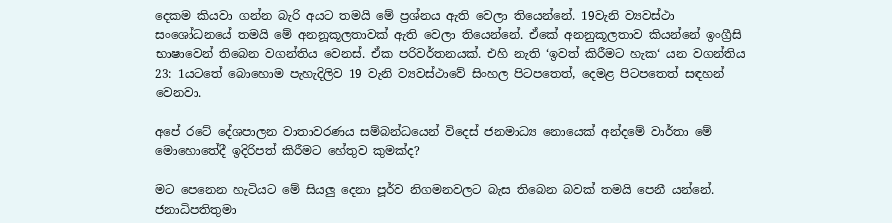දෙකම කියවා ගන්න බැරි අයට තමයි මේ ප්‍රශ්නය ඇති වෙලා තියෙන්නේ. 19වැනි ව්‍යවස්ථා සංශෝධනයේ තමයි මේ අනනූකූලතාවක් ඇති වෙලා තියෙන්නේ. ඒකේ අනනුකූලතාව කියන්නේ ඉංග්‍රීසි භාෂාවෙන් තිබෙන වගන්තිය වෙනස්. ඒක පරිවර්තනයක්. එහි නැති ‘ඉවත් කිරීමට හැක‘ යන වගන්තිය 23: 1යටතේ බොහොම පැහැදිලිව 19 වැනි ව්‍යවස්ථාවේ සිංහල පිටපතෙත්, දෙමළ පිටපතෙත් සඳහන් වෙනවා.

අපේ රටේ දේශපාලන වාතාවරණය සම්බන්ධයෙන් විදෙස් ජනමාධ්‍ය නොයෙක් අන්දමේ වාර්තා මේ මොහොතේදී ඉදිරිපත් කිරීමට හේතුව කුමක්ද?

මට පෙනෙන හැටියට මේ සියලු දෙනා පූර්ව නිගමනවලට බැස තිබෙන බවක් තමයි පෙනී යන්නේ. ජනාධිපතිතුමා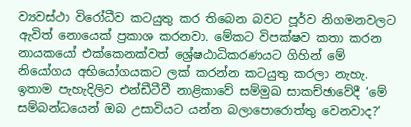ව්‍යවස්ථා විරෝධීව කටයුතු කර තිබෙන බවට පූර්ව නිගමනවලට ඇවිත් නොයෙක් ප්‍රකාශ කරනවා. මේකට විපක්ෂව කතා කරන නායකයෝ එක්කෙනක්වත් ශ්‍රේෂඨාධිකරණයට ගිහින් මේ නියෝගය අභියෝගයකට ලක් කරන්න කටයුතු කරලා නැහැ. ඉතාම පැහැදිලිව එන්ඩීටීවී නාළිකාවේ සම්මුඛ සාකච්ඡාවේදී ‘මේ සම්බන්ධයෙන් ඔබ උසාවියට යන්න බලාපොරොත්තු වෙනවාද?‘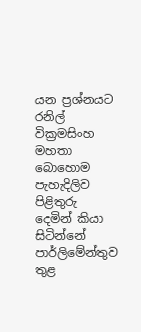යන ප්‍රශ්නයට රනිල් වික්‍රමසිංහ මහතා බොහොම පැහැදිලිව පිළිතුරු දෙමින් කියා සිටින්නේ පාර්ලිමේන්තුව තුළ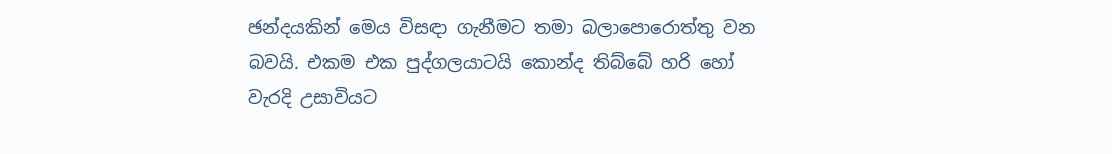ඡන්දයකින් මෙය විසඳා ගැනීමට තමා බලාපොරොත්තු වන බවයි. එකම එක පුද්ගලයාටයි කොන්ද තිබ්බේ හරි හෝ වැරදි උසාවියට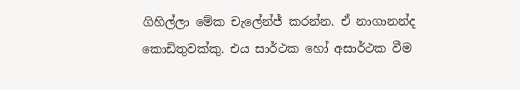ගිහිල්ලා මේක චැලේන්ජ් කරන්න. ඒ නාගානන්ද කොඩිතුවක්කු. එය සාර්ථක හෝ අසාර්ථක වීම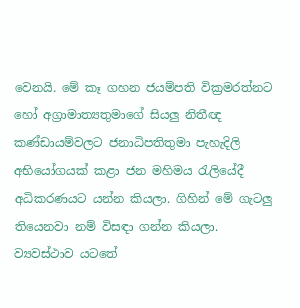වෙනයි. මේ කෑ ගහන ජයම්පති වික්‍රමරත්නට හෝ අග්‍රාමාත්‍යතුමාගේ සියලු නිතීඥ කණ්ඩායම්වලට ජනාධිපතිතුමා පැහැදිලි අභියෝගයක් කළා ජන මහිමය රැලියේදී අධිකරණයට යන්න කියලා. ගිහින් මේ ගැටලු තියෙනවා නම් විසඳා ගන්න කියලා. ව්‍යවස්ථාව යටතේ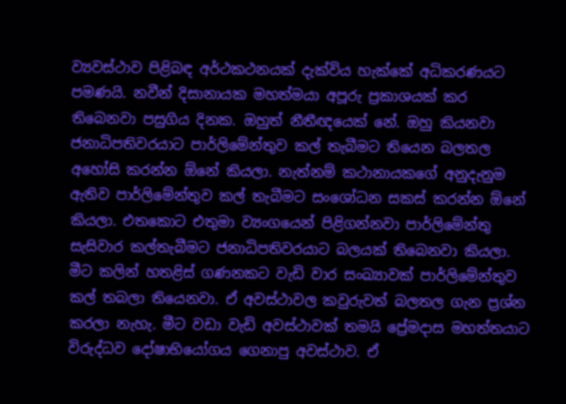ව්‍යවස්ථාව පිළිබඳ අර්ථකථනයක් දැක්විය හැක්කේ අධිකරණයට පමණයි. නවීන් දිසානායක මහත්මයා අපූරු ප්‍රකාශයක් කර තිබෙනවා පසුගිය දිනක. ඔහුත් නීතීඥයෙක් නේ. ඔහු කියනවා ජනාධිපතිවරයාට පාර්ලිමේන්තුව කල් තැබීමට තියෙන බලතල අහෝසි කරන්න ඕනේ කියලා. නැත්නම් කථානායකගේ අනුදැනුම ඇතිව පාර්ලිමේන්තුව කල් තැබීමට සංශෝධන සකස් කරන්න ඕනේ කියලා. එතකොට එතුමා ව්‍යංගයෙන් පිළිගන්නවා පාර්ලිමේන්තු සැසිවාර කල්තැබීමට ජනාධිපතිවරයාට බලයක් තිබෙනවා කියලා. මීට කලින් හතළිස් ගණනකට වැඩි වාර සංඛ්‍යාවක් පාර්ලිමේන්තුව කල් තබලා තියෙනවා. ඒ අවස්ථාවල කවුරුවත් බලතල ගැන ප්‍රශ්න කරලා නැහැ. මීට වඩා වැඩි අවස්ථාවක් තමයි ප්‍රේමදාස මහත්තයාට විරුද්ධව දෝෂාභියෝගය ගෙනාපු අවස්ථාව. ඒ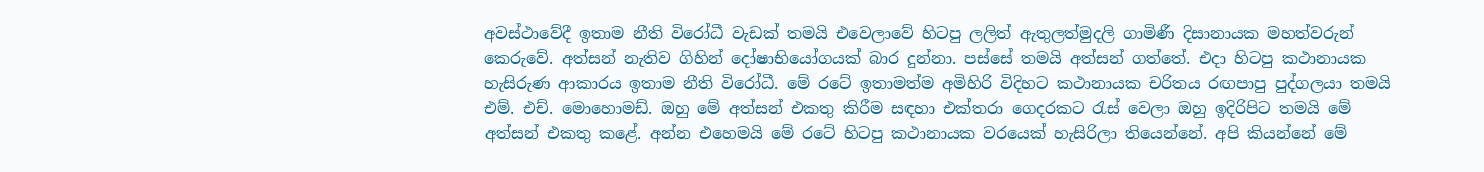අවස්ථාවේදී ඉතාම නීති විරෝධී වැඩක් තමයි එවෙලාවේ හිටපු ලලිත් ඇතුලත්මුදලි ගාමිණී දිසානායක මහත්වරුන් කෙරුවේ. අත්සන් නැතිව ගිහින් දෝෂාභියෝගයක් බාර දුන්නා. පස්සේ තමයි අත්සන් ගත්තේ. එදා හිටපු කථානායක හැසිරුණ ආකාරය ඉතාම නීති විරෝධී. මේ රටේ ඉතාමත්ම අමිහිරි විදිහට කථානායක චරිතය රඟපාපු පුද්ගලයා තමයි එම්. එච්. මොහොමඩ්. ඔහු මේ අත්සන් එකතු කිරීම සඳහා එක්තරා ගෙදරකට රැස් වෙලා ඔහු ඉදිරිපිට තමයි මේ අත්සන් එකතු කළේ. අන්න එහෙමයි මේ රටේ හිටපු කථානායක වරයෙක් හැසිරිලා තියෙන්නේ. අපි කියන්නේ මේ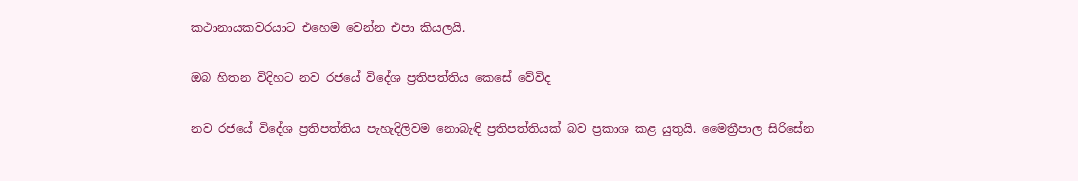කථානායකවරයාට එහෙම වෙන්න එපා කියලයි.

ඔබ හිතන විදිහට නව රජයේ විදේශ ප්‍රතිපත්තිය කෙසේ වේවිද

නව රජයේ විදේශ ප්‍රතිපත්තිය පැහැදිලිවම නොබැඳි ප්‍රතිපත්තියක් බව ප්‍රකාශ කළ යුතුයි. මෛත්‍රීපාල සිරිසේන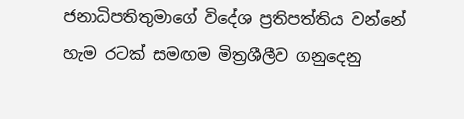ජනාධිපතිතුමාගේ විදේශ ප්‍රතිපත්තිය වන්නේ හැම රටක් සමඟම මිත්‍රශීලීව ගනුදෙනු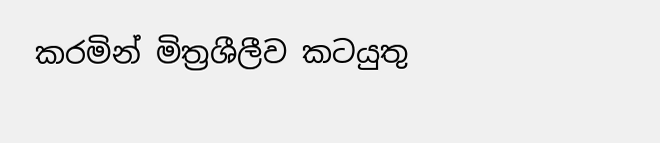කරමින් මිත්‍රශීලීව කටයුතු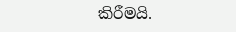කිරීමයි.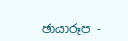ඡායාරූප -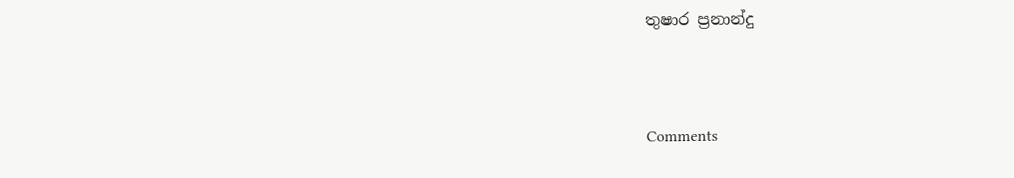තුෂාර ප්‍රනාන්දු



Comments